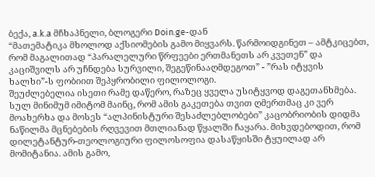ბექა, a.k.a მჩხაპნელი, ბლოგერი Doin.ge-დან
“მათემატიკა მხოლოდ აქსიომების გამო მიყვარს. წარმოიდგინეთ – ამტკიცებთ, რომ მაგალითად “პარალელური წრფეები ერთმანეთს არ კვეთენ” და კაციშვილს არ უჩნდება სურვილი, შეგეწინააღმდეგოთ” - ”რას იტყვის ხალხი”-ს ფობიით შეპყრობილი ფილოლოგი.
შეუძლებელია ისეთი რამე დაწერო, რაზეც ყველა უსიტყვოდ დაგეთანხმება. სულ მინიმუმ იმიტომ მაინც, რომ ამის გაკეთება თვით ღმერთმაც კი ვერ მოახერხა და მოსეს “ალპინისტური შესაძლებლობები” კაცობრიობის დიდმა ნაწილმა მცნებების რღვევით მთლიანად წყალში ჩაყარა. მიხვდებოდით, რომ დილეტანტურ-თეოლოგიური ფილოსოფია დასაწყისში ტყუილად არ მომიტანია. ამის გამო,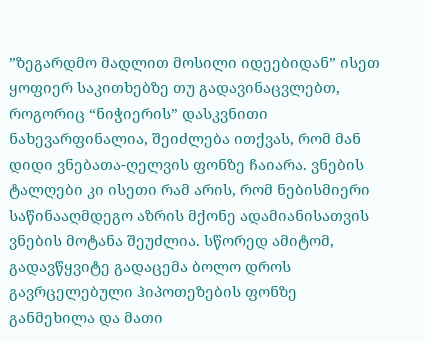”ზეგარდმო მადლით მოსილი იდეებიდან” ისეთ ყოფიერ საკითხებზე თუ გადავინაცვლებთ, როგორიც “ნიჭიერის” დასკვნითი ნახევარფინალია, შეიძლება ითქვას, რომ მან დიდი ვნებათა-ღელვის ფონზე ჩაიარა. ვნების ტალღები კი ისეთი რამ არის, რომ ნებისმიერი საწინააღმდეგო აზრის მქონე ადამიანისათვის ვნების მოტანა შეუძლია. სწორედ ამიტომ, გადავწყვიტე გადაცემა ბოლო დროს გავრცელებული ჰიპოთეზების ფონზე განმეხილა და მათი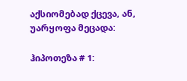აქსიომებად ქცევა, ან, უარყოფა მეცადა:

ჰიპოთეზა # 1: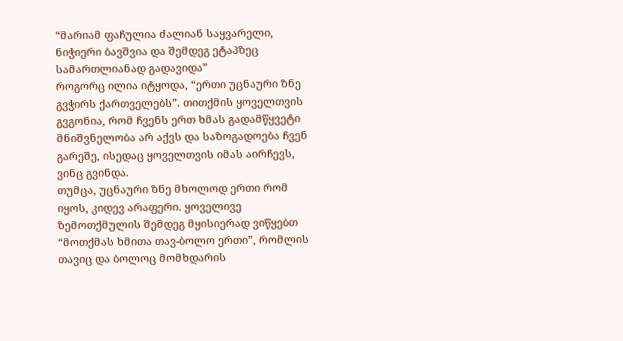“მარიამ ფაჩულია ძალიან საყვარელი, ნიჭიერი ბავშვია და შემდეგ ეტაპზეც სამართლიანად გადავიდა”
როგორც ილია იტყოდა, “ერთი უცნაური ზნე გვჭირს ქართველებს”. თითქმის ყოველთვის გვგონია, რომ ჩვენს ერთ ხმას გადამწყვეტი მნიშვნელობა არ აქვს და საზოგადოება ჩვენ გარეშე, ისედაც ყოველთვის იმას აირჩევს, ვინც გვინდა.
თუმცა, უცნაური ზნე მხოლოდ ერთი რომ იყოს, კიდევ არაფერი. ყოველივე ზემოთქმულის შემდეგ მყისიერად ვიწყებთ “მოთქმას ხმითა თავ-ბოლო ერთი”, რომლის თავიც და ბოლოც მომხდარის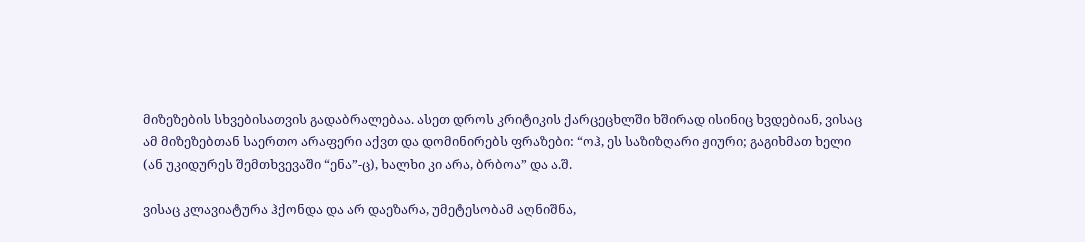მიზეზების სხვებისათვის გადაბრალებაა. ასეთ დროს კრიტიკის ქარცეცხლში ხშირად ისინიც ხვდებიან, ვისაც ამ მიზეზებთან საერთო არაფერი აქვთ და დომინირებს ფრაზები: “ოჰ, ეს საზიზღარი ჟიური; გაგიხმათ ხელი (ან უკიდურეს შემთხვევაში “ენა”-ც), ხალხი კი არა, ბრბოა” და ა.შ.

ვისაც კლავიატურა ჰქონდა და არ დაეზარა, უმეტესობამ აღნიშნა,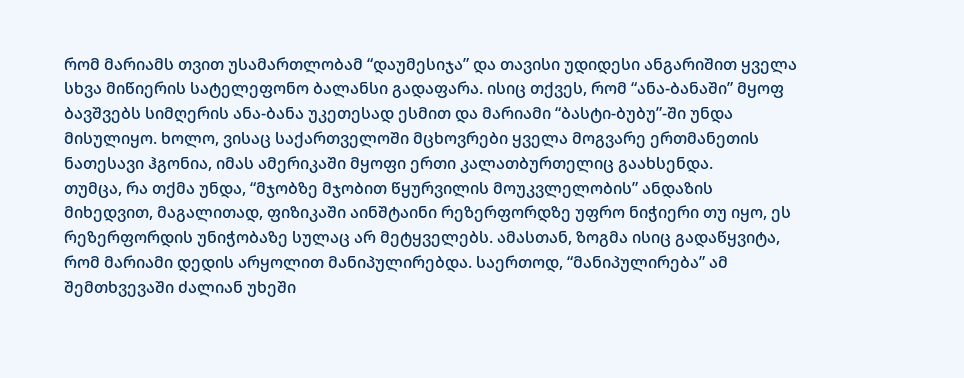რომ მარიამს თვით უსამართლობამ “დაუმესიჯა” და თავისი უდიდესი ანგარიშით ყველა სხვა მიწიერის სატელეფონო ბალანსი გადაფარა. ისიც თქვეს, რომ “ანა-ბანაში” მყოფ ბავშვებს სიმღერის ანა-ბანა უკეთესად ესმით და მარიამი “ბასტი-ბუბუ”-ში უნდა მისულიყო. ხოლო, ვისაც საქართველოში მცხოვრები ყველა მოგვარე ერთმანეთის ნათესავი ჰგონია, იმას ამერიკაში მყოფი ერთი კალათბურთელიც გაახსენდა.
თუმცა, რა თქმა უნდა, “მჯობზე მჯობით წყურვილის მოუკვლელობის” ანდაზის მიხედვით, მაგალითად, ფიზიკაში აინშტაინი რეზერფორდზე უფრო ნიჭიერი თუ იყო, ეს რეზერფორდის უნიჭობაზე სულაც არ მეტყველებს. ამასთან, ზოგმა ისიც გადაწყვიტა, რომ მარიამი დედის არყოლით მანიპულირებდა. საერთოდ, “მანიპულირება” ამ შემთხვევაში ძალიან უხეში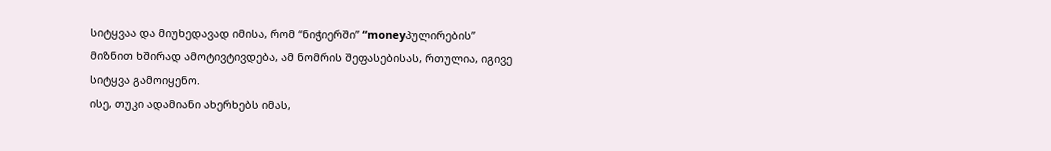სიტყვაა და მიუხედავად იმისა, რომ “ნიჭიერში” “moneyპულირების” მიზნით ხშირად ამოტივტივდება, ამ ნომრის შეფასებისას, რთულია, იგივე სიტყვა გამოიყენო.
ისე, თუკი ადამიანი ახერხებს იმას,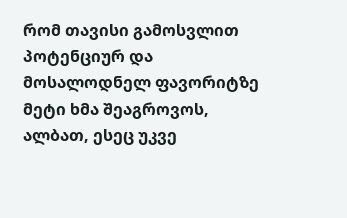რომ თავისი გამოსვლით პოტენციურ და მოსალოდნელ ფავორიტზე მეტი ხმა შეაგროვოს, ალბათ, ესეც უკვე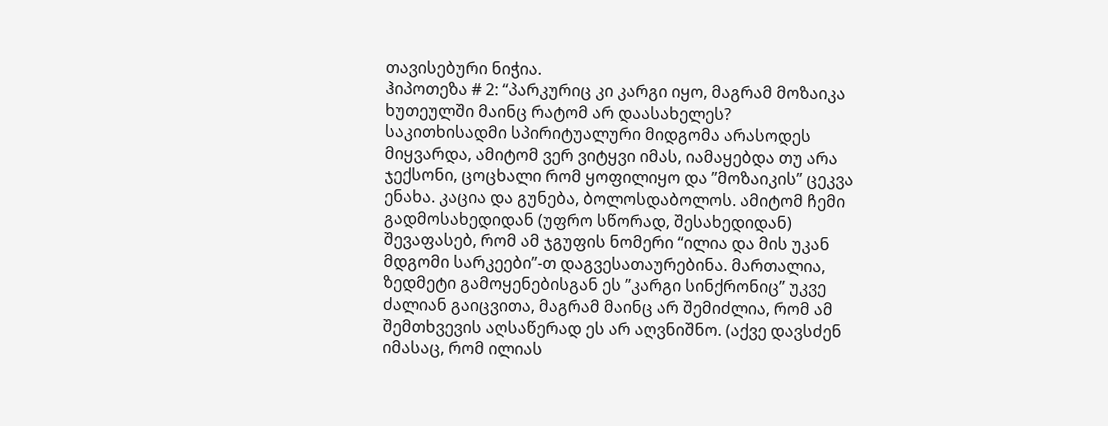თავისებური ნიჭია.
ჰიპოთეზა # 2: “პარკურიც კი კარგი იყო, მაგრამ მოზაიკა ხუთეულში მაინც რატომ არ დაასახელეს?
საკითხისადმი სპირიტუალური მიდგომა არასოდეს მიყვარდა, ამიტომ ვერ ვიტყვი იმას, იამაყებდა თუ არა ჯექსონი, ცოცხალი რომ ყოფილიყო და ”მოზაიკის” ცეკვა ენახა. კაცია და გუნება, ბოლოსდაბოლოს. ამიტომ ჩემი გადმოსახედიდან (უფრო სწორად, შესახედიდან) შევაფასებ, რომ ამ ჯგუფის ნომერი “ილია და მის უკან მდგომი სარკეები”-თ დაგვესათაურებინა. მართალია, ზედმეტი გამოყენებისგან ეს ”კარგი სინქრონიც” უკვე ძალიან გაიცვითა, მაგრამ მაინც არ შემიძლია, რომ ამ შემთხვევის აღსაწერად ეს არ აღვნიშნო. (აქვე დავსძენ იმასაც, რომ ილიას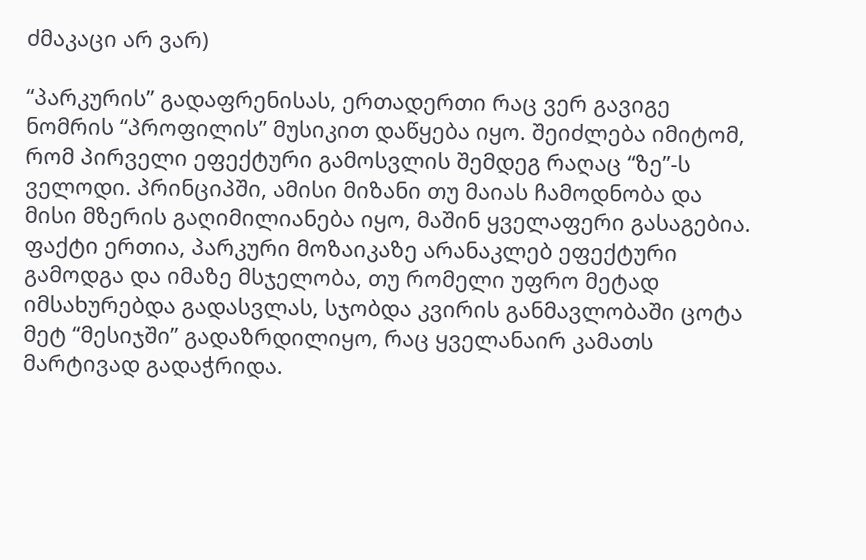ძმაკაცი არ ვარ)

“პარკურის” გადაფრენისას, ერთადერთი რაც ვერ გავიგე ნომრის “პროფილის” მუსიკით დაწყება იყო. შეიძლება იმიტომ, რომ პირველი ეფექტური გამოსვლის შემდეგ რაღაც “ზე”-ს ველოდი. პრინციპში, ამისი მიზანი თუ მაიას ჩამოდნობა და მისი მზერის გაღიმილიანება იყო, მაშინ ყველაფერი გასაგებია. ფაქტი ერთია, პარკური მოზაიკაზე არანაკლებ ეფექტური გამოდგა და იმაზე მსჯელობა, თუ რომელი უფრო მეტად იმსახურებდა გადასვლას, სჯობდა კვირის განმავლობაში ცოტა მეტ “მესიჯში” გადაზრდილიყო, რაც ყველანაირ კამათს მარტივად გადაჭრიდა.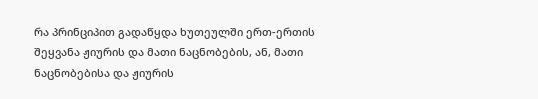რა პრინციპით გადაწყდა ხუთეულში ერთ-ერთის შეყვანა ჟიურის და მათი ნაცნობების, ან, მათი ნაცნობებისა და ჟიურის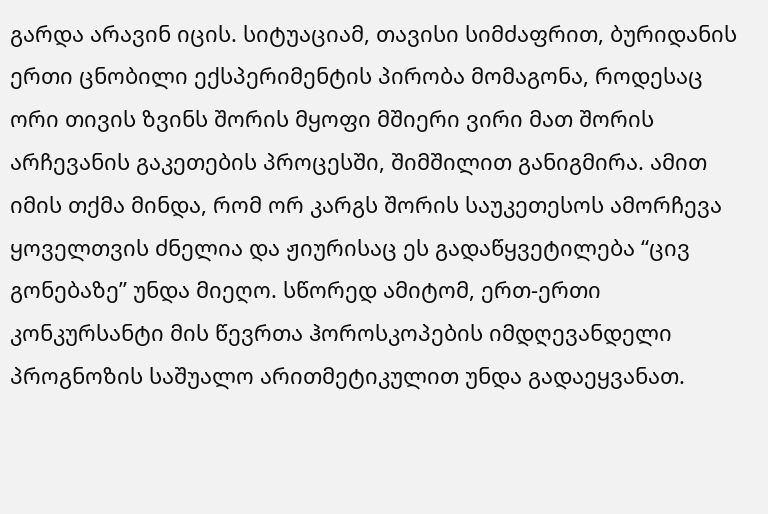გარდა არავინ იცის. სიტუაციამ, თავისი სიმძაფრით, ბურიდანის ერთი ცნობილი ექსპერიმენტის პირობა მომაგონა, როდესაც ორი თივის ზვინს შორის მყოფი მშიერი ვირი მათ შორის არჩევანის გაკეთების პროცესში, შიმშილით განიგმირა. ამით იმის თქმა მინდა, რომ ორ კარგს შორის საუკეთესოს ამორჩევა ყოველთვის ძნელია და ჟიურისაც ეს გადაწყვეტილება “ცივ გონებაზე” უნდა მიეღო. სწორედ ამიტომ, ერთ-ერთი კონკურსანტი მის წევრთა ჰოროსკოპების იმდღევანდელი პროგნოზის საშუალო არითმეტიკულით უნდა გადაეყვანათ.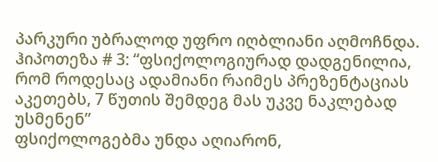პარკური უბრალოდ უფრო იღბლიანი აღმოჩნდა.
ჰიპოთეზა # 3: “ფსიქოლოგიურად დადგენილია, რომ როდესაც ადამიანი რაიმეს პრეზენტაციას აკეთებს, 7 წუთის შემდეგ მას უკვე ნაკლებად უსმენენ”
ფსიქოლოგებმა უნდა აღიარონ,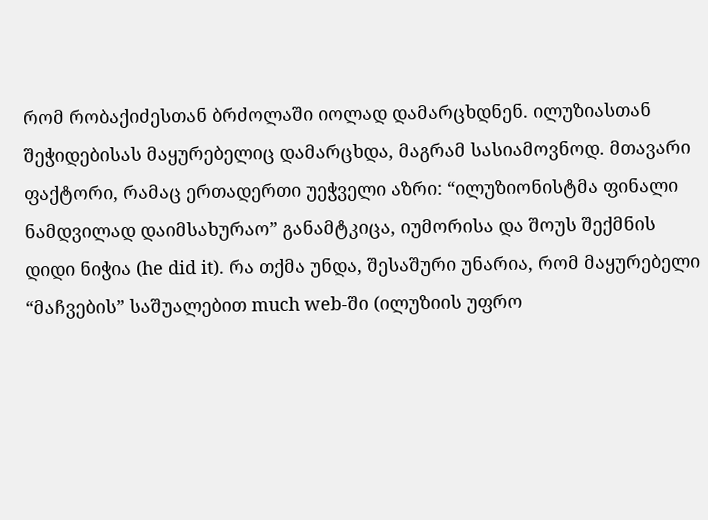რომ რობაქიძესთან ბრძოლაში იოლად დამარცხდნენ. ილუზიასთან შეჭიდებისას მაყურებელიც დამარცხდა, მაგრამ სასიამოვნოდ. მთავარი ფაქტორი, რამაც ერთადერთი უეჭველი აზრი: “ილუზიონისტმა ფინალი ნამდვილად დაიმსახურაო” განამტკიცა, იუმორისა და შოუს შექმნის დიდი ნიჭია (he did it). რა თქმა უნდა, შესაშური უნარია, რომ მაყურებელი “მაჩვების” საშუალებით much web-ში (ილუზიის უფრო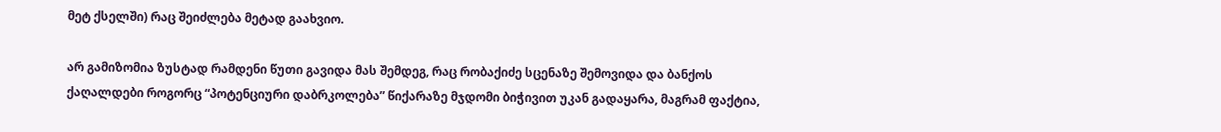მეტ ქსელში) რაც შეიძლება მეტად გაახვიო.

არ გამიზომია ზუსტად რამდენი წუთი გავიდა მას შემდეგ, რაც რობაქიძე სცენაზე შემოვიდა და ბანქოს ქაღალდები როგორც “პოტენციური დაბრკოლება” წიქარაზე მჯდომი ბიჭივით უკან გადაყარა, მაგრამ ფაქტია,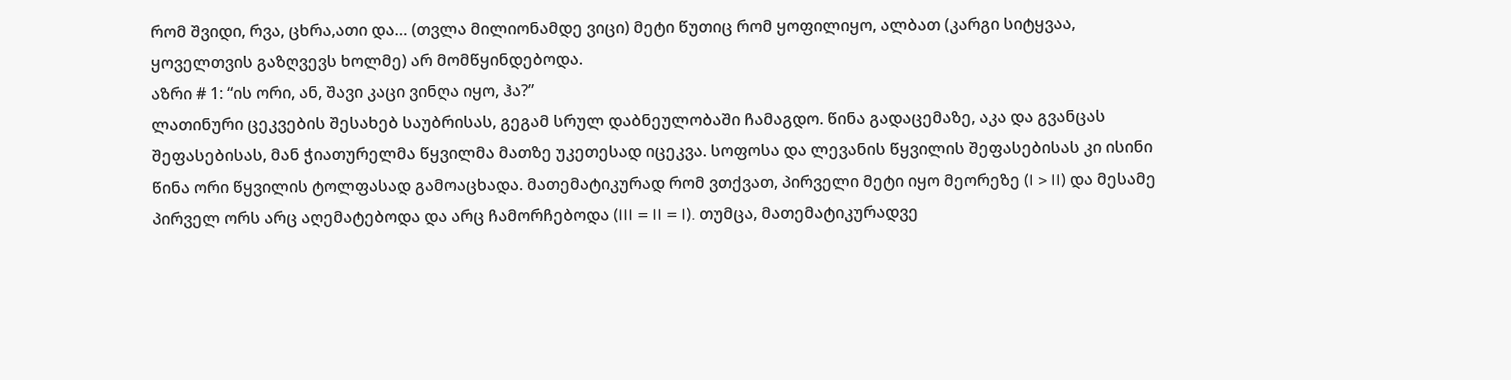რომ შვიდი, რვა, ცხრა,ათი და… (თვლა მილიონამდე ვიცი) მეტი წუთიც რომ ყოფილიყო, ალბათ (კარგი სიტყვაა, ყოველთვის გაზღვევს ხოლმე) არ მომწყინდებოდა.
აზრი # 1: “ის ორი, ან, შავი კაცი ვინღა იყო, ჰა?”
ლათინური ცეკვების შესახებ საუბრისას, გეგამ სრულ დაბნეულობაში ჩამაგდო. წინა გადაცემაზე, აკა და გვანცას შეფასებისას, მან ჭიათურელმა წყვილმა მათზე უკეთესად იცეკვა. სოფოსა და ლევანის წყვილის შეფასებისას კი ისინი წინა ორი წყვილის ტოლფასად გამოაცხადა. მათემატიკურად რომ ვთქვათ, პირველი მეტი იყო მეორეზე (I > II) და მესამე პირველ ორს არც აღემატებოდა და არც ჩამორჩებოდა (III = II = I). თუმცა, მათემატიკურადვე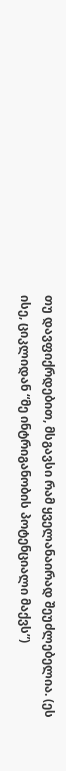თუ დავფიქრდებით, მსგავსი რამ ყველანაირად შეუძლებელია. (ეს ისე, ციკლიდან “მე ინტრიგანობის პოტენციალი მაქვს”)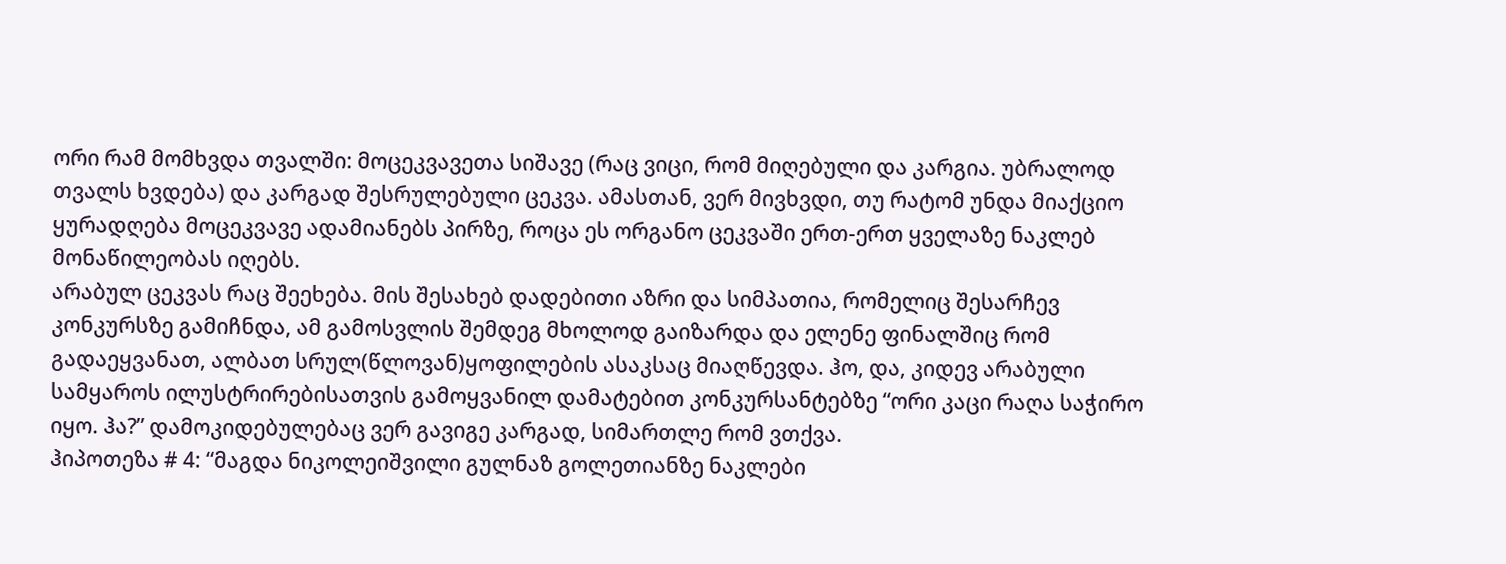ორი რამ მომხვდა თვალში: მოცეკვავეთა სიშავე (რაც ვიცი, რომ მიღებული და კარგია. უბრალოდ თვალს ხვდება) და კარგად შესრულებული ცეკვა. ამასთან, ვერ მივხვდი, თუ რატომ უნდა მიაქციო ყურადღება მოცეკვავე ადამიანებს პირზე, როცა ეს ორგანო ცეკვაში ერთ-ერთ ყველაზე ნაკლებ მონაწილეობას იღებს.
არაბულ ცეკვას რაც შეეხება. მის შესახებ დადებითი აზრი და სიმპათია, რომელიც შესარჩევ კონკურსზე გამიჩნდა, ამ გამოსვლის შემდეგ მხოლოდ გაიზარდა და ელენე ფინალშიც რომ გადაეყვანათ, ალბათ სრულ(წლოვან)ყოფილების ასაკსაც მიაღწევდა. ჰო, და, კიდევ არაბული სამყაროს ილუსტრირებისათვის გამოყვანილ დამატებით კონკურსანტებზე “ორი კაცი რაღა საჭირო იყო. ჰა?” დამოკიდებულებაც ვერ გავიგე კარგად, სიმართლე რომ ვთქვა.
ჰიპოთეზა # 4: “მაგდა ნიკოლეიშვილი გულნაზ გოლეთიანზე ნაკლები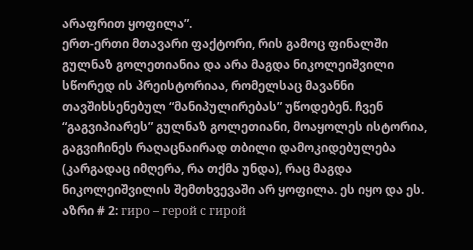არაფრით ყოფილა”.
ერთ-ერთი მთავარი ფაქტორი, რის გამოც ფინალში გულნაზ გოლეთიანია და არა მაგდა ნიკოლეიშვილი სწორედ ის პრეისტორიაა, რომელსაც მავანნი თავშიხსენებულ “მანიპულირებას” უწოდებენ. ჩვენ “გაგვიპიარეს” გულნაზ გოლეთიანი, მოაყოლეს ისტორია, გაგვიჩინეს რაღაცნაირად თბილი დამოკიდებულება (კარგადაც იმღერა, რა თქმა უნდა), რაც მაგდა ნიკოლეიშვილის შემთხვევაში არ ყოფილა. ეს იყო და ეს.
აზრი # 2: гиро – герой с гирой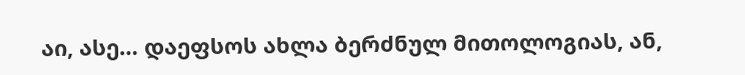აი, ასე… დაეფსოს ახლა ბერძნულ მითოლოგიას, ან,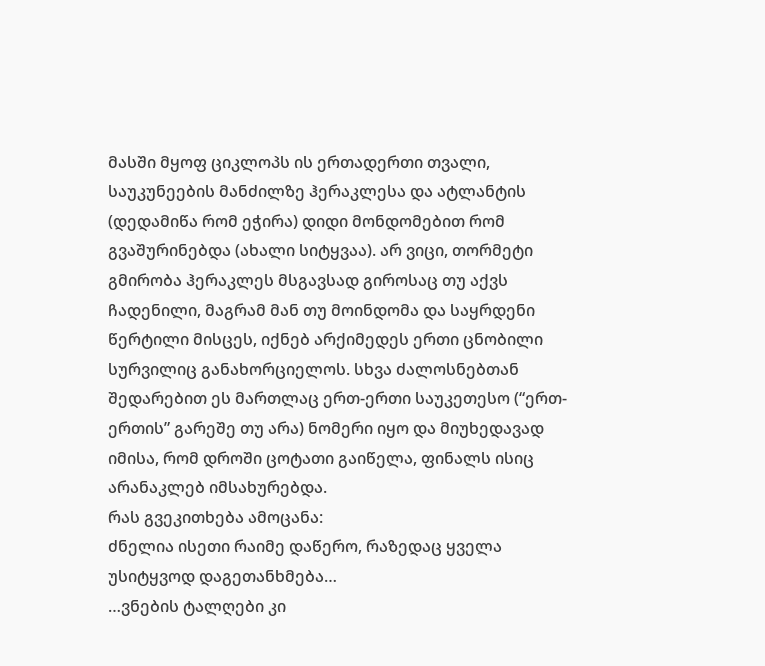მასში მყოფ ციკლოპს ის ერთადერთი თვალი, საუკუნეების მანძილზე ჰერაკლესა და ატლანტის (დედამიწა რომ ეჭირა) დიდი მონდომებით რომ გვაშურინებდა (ახალი სიტყვაა). არ ვიცი, თორმეტი გმირობა ჰერაკლეს მსგავსად გიროსაც თუ აქვს ჩადენილი, მაგრამ მან თუ მოინდომა და საყრდენი წერტილი მისცეს, იქნებ არქიმედეს ერთი ცნობილი სურვილიც განახორციელოს. სხვა ძალოსნებთან შედარებით ეს მართლაც ერთ-ერთი საუკეთესო (“ერთ-ერთის” გარეშე თუ არა) ნომერი იყო და მიუხედავად იმისა, რომ დროში ცოტათი გაიწელა, ფინალს ისიც არანაკლებ იმსახურებდა.
რას გვეკითხება ამოცანა:
ძნელია ისეთი რაიმე დაწერო, რაზედაც ყველა უსიტყვოდ დაგეთანხმება…
…ვნების ტალღები კი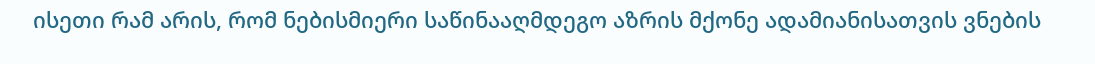ისეთი რამ არის, რომ ნებისმიერი საწინააღმდეგო აზრის მქონე ადამიანისათვის ვნების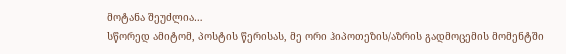მოტანა შეუძლია…
სწორედ ამიტომ, პოსტის წერისას, მე ორი ჰიპოთეზის/აზრის გადმოცემის მომენტში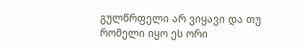გულწრფელი არ ვიყავი და თუ რომელი იყო ეს ორი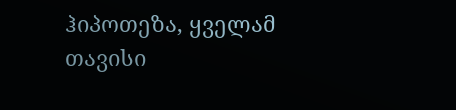ჰიპოთეზა, ყველამ თავისი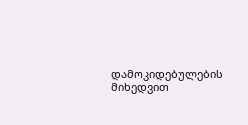დამოკიდებულების მიხედვით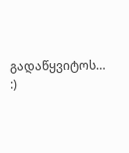გადაწყვიტოს… :)